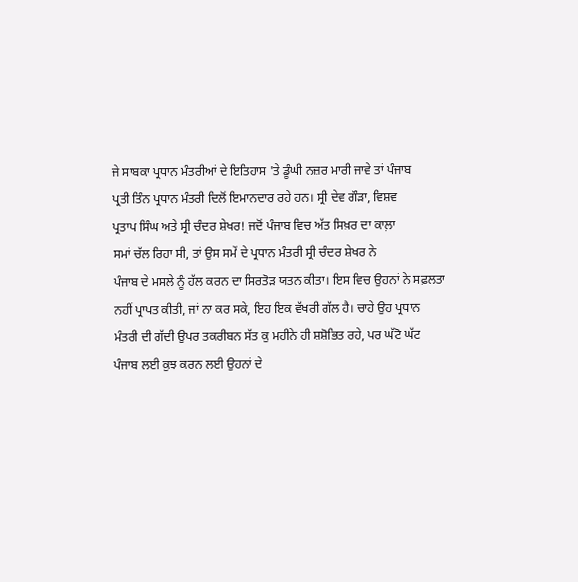ਜੇ ਸਾਬਕਾ ਪ੍ਰਧਾਨ ਮੰਤਰੀਆਂ ਦੇ ਇਤਿਹਾਸ 'ਤੇ ਡੂੰਘੀ ਨਜ਼ਰ ਮਾਰੀ ਜਾਵੇ ਤਾਂ ਪੰਜਾਬ
ਪ੍ਰਤੀ ਤਿੰਨ ਪ੍ਰਧਾਨ ਮੰਤਰੀ ਦਿਲੋਂ ਇਮਾਨਦਾਰ ਰਹੇ ਹਨ। ਸ੍ਰੀ ਦੇਵ ਗੌੜਾ, ਵਿਸ਼ਵ
ਪ੍ਰਤਾਪ ਸਿੰਘ ਅਤੇ ਸ੍ਰੀ ਚੰਦਰ ਸ਼ੇਖਰ! ਜਦੋਂ ਪੰਜਾਬ ਵਿਚ ਅੱਤ ਸਿਖ਼ਰ ਦਾ ਕਾਲ਼ਾ
ਸਮਾਂ ਚੱਲ ਰਿਹਾ ਸੀ, ਤਾਂ ਉਸ ਸਮੇਂ ਦੇ ਪ੍ਰਧਾਨ ਮੰਤਰੀ ਸ੍ਰੀ ਚੰਦਰ ਸ਼ੇਖਰ ਨੇ
ਪੰਜਾਬ ਦੇ ਮਸਲੇ ਨੂੰ ਹੱਲ ਕਰਨ ਦਾ ਸਿਰਤੋੜ ਯਤਨ ਕੀਤਾ। ਇਸ ਵਿਚ ਉਹਨਾਂ ਨੇ ਸਫ਼ਲਤਾ
ਨਹੀਂ ਪ੍ਰਾਪਤ ਕੀਤੀ, ਜਾਂ ਨਾ ਕਰ ਸਕੇ, ਇਹ ਇਕ ਵੱਖਰੀ ਗੱਲ ਹੈ। ਚਾਹੇ ਉਹ ਪ੍ਰਧਾਨ
ਮੰਤਰੀ ਦੀ ਗੱਦੀ ਉਪਰ ਤਕਰੀਬਨ ਸੱਤ ਕੁ ਮਹੀਨੇ ਹੀ ਸ਼ਸ਼ੋਭਿਤ ਰਹੇ, ਪਰ ਘੱਟੋ ਘੱਟ
ਪੰਜਾਬ ਲਈ ਕੁਝ ਕਰਨ ਲਈ ਉਹਨਾਂ ਦੇ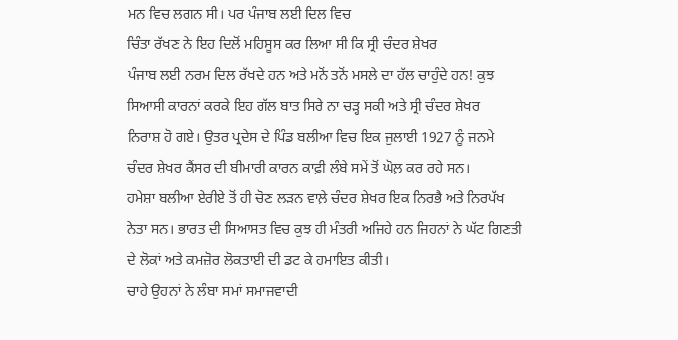ਮਨ ਵਿਚ ਲਗਨ ਸੀ। ਪਰ ਪੰਜਾਬ ਲਈ ਦਿਲ ਵਿਚ
ਚਿੰਤਾ ਰੱਖਣ ਨੇ ਇਹ ਦਿਲੋਂ ਮਹਿਸੂਸ ਕਰ ਲਿਆ ਸੀ ਕਿ ਸ੍ਰੀ ਚੰਦਰ ਸ਼ੇਖਰ
ਪੰਜਾਬ ਲਈ ਨਰਮ ਦਿਲ ਰੱਖਦੇ ਹਨ ਅਤੇ ਮਨੋਂ ਤਨੋਂ ਮਸਲੇ ਦਾ ਹੱਲ ਚਾਹੁੰਦੇ ਹਨ! ਕੁਝ
ਸਿਆਸੀ ਕਾਰਨਾਂ ਕਰਕੇ ਇਹ ਗੱਲ ਬਾਤ ਸਿਰੇ ਨਾ ਚੜ੍ਹ ਸਕੀ ਅਤੇ ਸ੍ਰੀ ਚੰਦਰ ਸ਼ੇਖਰ
ਨਿਰਾਸ਼ ਹੋ ਗਏ। ਉਤਰ ਪ੍ਰਦੇਸ ਦੇ ਪਿੰਡ ਬਲੀਆ ਵਿਚ ਇਕ ਜੁਲਾਈ 1927 ਨੂੰ ਜਨਮੇ
ਚੰਦਰ ਸ਼ੇਖਰ ਕੈਂਸਰ ਦੀ ਬੀਮਾਰੀ ਕਾਰਨ ਕਾਫ਼ੀ ਲੰਬੇ ਸਮੇਂ ਤੋਂ ਘੋਲ਼ ਕਰ ਰਹੇ ਸਨ।
ਹਮੇਸ਼ਾ ਬਲੀਆ ਏਰੀਏ ਤੋਂ ਹੀ ਚੋਣ ਲੜਨ ਵਾਲ਼ੇ ਚੰਦਰ ਸ਼ੇਖਰ ਇਕ ਨਿਰਭੈ ਅਤੇ ਨਿਰਪੱਖ
ਨੇਤਾ ਸਨ। ਭਾਰਤ ਦੀ ਸਿਆਸਤ ਵਿਚ ਕੁਝ ਹੀ ਮੰਤਰੀ ਅਜਿਹੇ ਹਨ ਜਿਹਨਾਂ ਨੇ ਘੱਟ ਗਿਣਤੀ
ਦੇ ਲੋਕਾਂ ਅਤੇ ਕਮਜ਼ੋਰ ਲੋਕਤਾਈ ਦੀ ਡਟ ਕੇ ਹਮਾਇਤ ਕੀਤੀ।
ਚਾਹੇ ਉਹਨਾਂ ਨੇ ਲੰਬਾ ਸਮਾਂ ਸਮਾਜਵਾਦੀ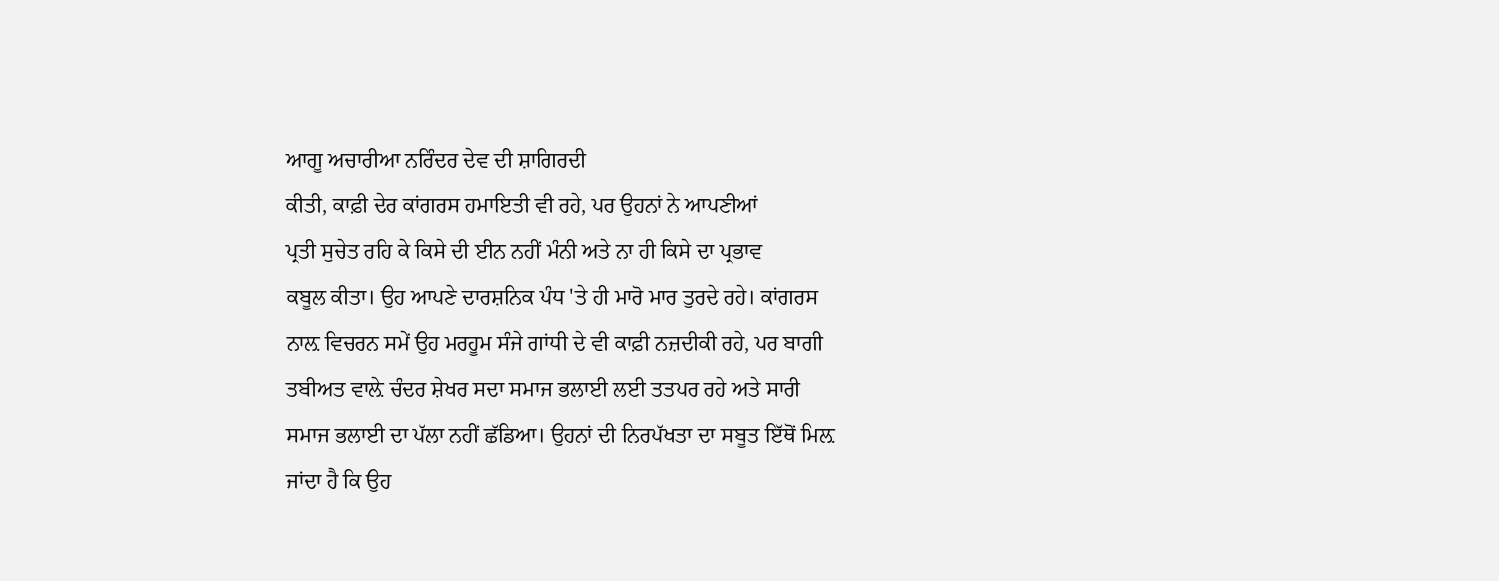ਆਗੂ ਅਚਾਰੀਆ ਨਰਿੰਦਰ ਦੇਵ ਦੀ ਸ਼ਾਗਿਰਦੀ
ਕੀਤੀ, ਕਾਫ਼ੀ ਦੇਰ ਕਾਂਗਰਸ ਹਮਾਇਤੀ ਵੀ ਰਹੇ, ਪਰ ਉਹਨਾਂ ਨੇ ਆਪਣੀਆਂ
ਪ੍ਰਤੀ ਸੁਚੇਤ ਰਹਿ ਕੇ ਕਿਸੇ ਦੀ ਈਨ ਨਹੀਂ ਮੰਨੀ ਅਤੇ ਨਾ ਹੀ ਕਿਸੇ ਦਾ ਪ੍ਰਭਾਵ
ਕਬੂਲ ਕੀਤਾ। ਉਹ ਆਪਣੇ ਦਾਰਸ਼ਨਿਕ ਪੰਧ 'ਤੇ ਹੀ ਮਾਰੋ ਮਾਰ ਤੁਰਦੇ ਰਹੇ। ਕਾਂਗਰਸ
ਨਾਲ਼ ਵਿਚਰਨ ਸਮੇਂ ਉਹ ਮਰਹੂਮ ਸੰਜੇ ਗਾਂਧੀ ਦੇ ਵੀ ਕਾਫ਼ੀ ਨਜ਼ਦੀਕੀ ਰਹੇ, ਪਰ ਬਾਗੀ
ਤਬੀਅਤ ਵਾਲ਼ੇ ਚੰਦਰ ਸ਼ੇਖਰ ਸਦਾ ਸਮਾਜ ਭਲਾਈ ਲਈ ਤਤਪਰ ਰਹੇ ਅਤੇ ਸਾਰੀ
ਸਮਾਜ ਭਲਾਈ ਦਾ ਪੱਲਾ ਨਹੀਂ ਛੱਡਿਆ। ਉਹਨਾਂ ਦੀ ਨਿਰਪੱਖਤਾ ਦਾ ਸਬੂਤ ਇੱਥੋਂ ਮਿਲ਼
ਜਾਂਦਾ ਹੈ ਕਿ ਉਹ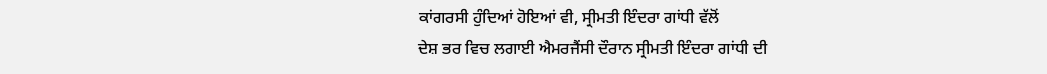ਕਾਂਗਰਸੀ ਹੁੰਦਿਆਂ ਹੋਇਆਂ ਵੀ, ਸ੍ਰੀਮਤੀ ਇੰਦਰਾ ਗਾਂਧੀ ਵੱਲੋਂ
ਦੇਸ਼ ਭਰ ਵਿਚ ਲਗਾਈ ਐਮਰਜੈਂਸੀ ਦੌਰਾਨ ਸ੍ਰੀਮਤੀ ਇੰਦਰਾ ਗਾਂਧੀ ਦੀ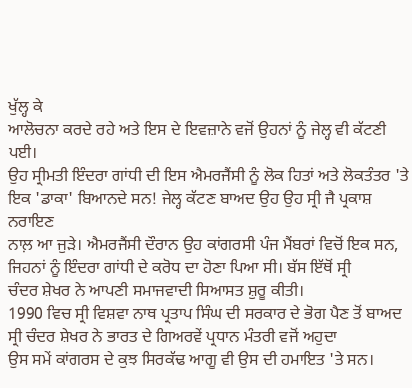ਖੁੱਲ੍ਹ ਕੇ
ਆਲੋਚਨਾ ਕਰਦੇ ਰਹੇ ਅਤੇ ਇਸ ਦੇ ਇਵਜ਼ਾਨੇ ਵਜੋਂ ਉਹਨਾਂ ਨੂੰ ਜੇਲ੍ਹ ਵੀ ਕੱਟਣੀ ਪਈ।
ਉਹ ਸ੍ਰੀਮਤੀ ਇੰਦਰਾ ਗਾਂਧੀ ਦੀ ਇਸ ਐਮਰਜੈਂਸੀ ਨੂੰ ਲੋਕ ਹਿਤਾਂ ਅਤੇ ਲੋਕਤੰਤਰ 'ਤੇ
ਇਕ 'ਡਾਕਾ' ਬਿਆਨਦੇ ਸਨ! ਜੇਲ੍ਹ ਕੱਟਣ ਬਾਅਦ ਉਹ ਉਹ ਸ੍ਰੀ ਜੈ ਪ੍ਰਕਾਸ਼ ਨਰਾਇਣ
ਨਾਲ਼ ਆ ਜੁੜੇ। ਐਮਰਜੈਂਸੀ ਦੌਰਾਨ ਉਹ ਕਾਂਗਰਸੀ ਪੰਜ ਮੈਂਬਰਾਂ ਵਿਚੋਂ ਇਕ ਸਨ,
ਜਿਹਨਾਂ ਨੂੰ ਇੰਦਰਾ ਗਾਂਧੀ ਦੇ ਕਰੋਧ ਦਾ ਹੋਣਾ ਪਿਆ ਸੀ। ਬੱਸ ਇੱਥੋਂ ਸ੍ਰੀ
ਚੰਦਰ ਸ਼ੇਖਰ ਨੇ ਆਪਣੀ ਸਮਾਜਵਾਦੀ ਸਿਆਸਤ ਸ਼ੁਰੂ ਕੀਤੀ।
1990 ਵਿਚ ਸ੍ਰੀ ਵਿਸ਼ਵਾ ਨਾਥ ਪ੍ਰਤਾਪ ਸਿੰਘ ਦੀ ਸਰਕਾਰ ਦੇ ਭੋਗ ਪੈਣ ਤੋਂ ਬਾਅਦ
ਸ੍ਰੀ ਚੰਦਰ ਸ਼ੇਖਰ ਨੇ ਭਾਰਤ ਦੇ ਗਿਅਰਵੇਂ ਪ੍ਰਧਾਨ ਮੰਤਰੀ ਵਜੋਂ ਅਹੁਦਾ
ਉਸ ਸਮੇਂ ਕਾਂਗਰਸ ਦੇ ਕੁਝ ਸਿਰਕੱਢ ਆਗੂ ਵੀ ਉਸ ਦੀ ਹਮਾਇਤ 'ਤੇ ਸਨ।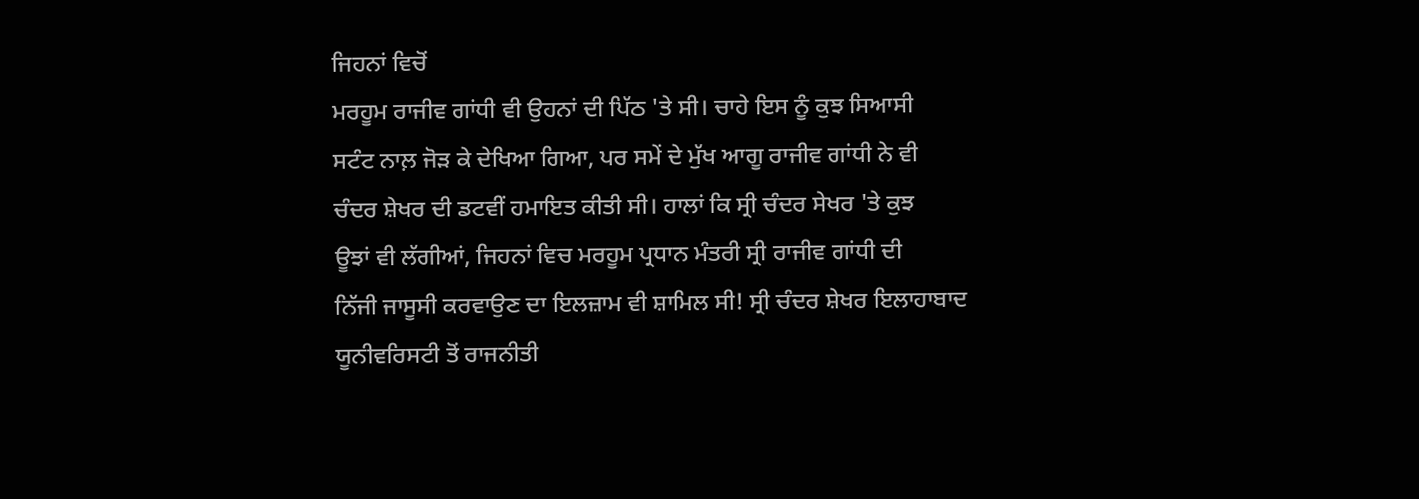ਜਿਹਨਾਂ ਵਿਚੋਂ
ਮਰਹੂਮ ਰਾਜੀਵ ਗਾਂਧੀ ਵੀ ਉਹਨਾਂ ਦੀ ਪਿੱਠ 'ਤੇ ਸੀ। ਚਾਹੇ ਇਸ ਨੂੰ ਕੁਝ ਸਿਆਸੀ
ਸਟੰਟ ਨਾਲ਼ ਜੋੜ ਕੇ ਦੇਖਿਆ ਗਿਆ, ਪਰ ਸਮੇਂ ਦੇ ਮੁੱਖ ਆਗੂ ਰਾਜੀਵ ਗਾਂਧੀ ਨੇ ਵੀ
ਚੰਦਰ ਸ਼ੇਖਰ ਦੀ ਡਟਵੀਂ ਹਮਾਇਤ ਕੀਤੀ ਸੀ। ਹਾਲਾਂ ਕਿ ਸ੍ਰੀ ਚੰਦਰ ਸੇਖਰ 'ਤੇ ਕੁਝ
ਊਝਾਂ ਵੀ ਲੱਗੀਆਂ, ਜਿਹਨਾਂ ਵਿਚ ਮਰਹੂਮ ਪ੍ਰਧਾਨ ਮੰਤਰੀ ਸ੍ਰੀ ਰਾਜੀਵ ਗਾਂਧੀ ਦੀ
ਨਿੱਜੀ ਜਾਸੂਸੀ ਕਰਵਾਉਣ ਦਾ ਇਲਜ਼ਾਮ ਵੀ ਸ਼ਾਮਿਲ ਸੀ! ਸ੍ਰੀ ਚੰਦਰ ਸ਼ੇਖਰ ਇਲਾਹਾਬਾਦ
ਯੂਨੀਵਰਿਸਟੀ ਤੋਂ ਰਾਜਨੀਤੀ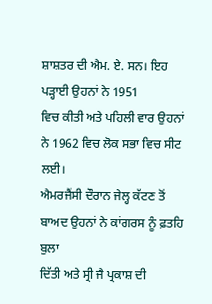ਸ਼ਾਸ਼ਤਰ ਦੀ ਐਮ. ਏ. ਸਨ। ਇਹ ਪੜ੍ਹਾਈ ਉਹਨਾਂ ਨੇ 1951
ਵਿਚ ਕੀਤੀ ਅਤੇ ਪਹਿਲੀ ਵਾਰ ਉਹਨਾਂ ਨੇ 1962 ਵਿਚ ਲੋਕ ਸਭਾ ਵਿਚ ਸੀਟ ਲਈ।
ਐਮਰਜੈਂਸੀ ਦੌਰਾਨ ਜੇਲ੍ਹ ਕੱਟਣ ਤੋਂ ਬਾਅਦ ਉਹਨਾਂ ਨੇ ਕਾਂਗਰਸ ਨੂੰ ਫ਼ਤਹਿ ਬੁਲਾ
ਦਿੱਤੀ ਅਤੇ ਸ੍ਰੀ ਜੈ ਪ੍ਰਕਾਸ਼ ਦੀ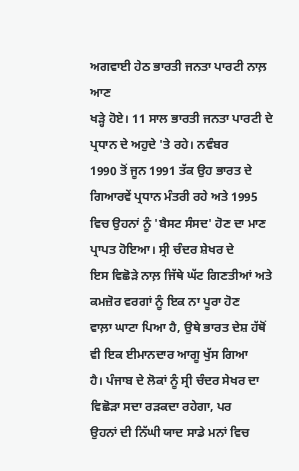ਅਗਵਾਈ ਹੇਠ ਭਾਰਤੀ ਜਨਤਾ ਪਾਰਟੀ ਨਾਲ਼ ਆਣ
ਖੜ੍ਹੇ ਹੋਏ। 11 ਸਾਲ ਭਾਰਤੀ ਜਨਤਾ ਪਾਰਟੀ ਦੇ ਪ੍ਰਧਾਨ ਦੇ ਅਹੁਦੇ 'ਤੇ ਰਹੇ। ਨਵੰਬਰ
1990 ਤੋਂ ਜੂਨ 1991 ਤੱਕ ਉਹ ਭਾਰਤ ਦੇ ਗਿਆਰਵੇਂ ਪ੍ਰਧਾਨ ਮੰਤਰੀ ਰਹੇ ਅਤੇ 1995
ਵਿਚ ਉਹਨਾਂ ਨੂੰ 'ਬੈਸਟ ਸੰਸਦ' ਹੋਣ ਦਾ ਮਾਣ ਪ੍ਰਾਪਤ ਹੋਇਆ। ਸ੍ਰੀ ਚੰਦਰ ਸ਼ੇਖਰ ਦੇ
ਇਸ ਵਿਛੋੜੇ ਨਾਲ਼ ਜਿੱਥੇ ਘੱਟ ਗਿਣਤੀਆਂ ਅਤੇ ਕਮਜ਼ੋਰ ਵਰਗਾਂ ਨੂੰ ਇਕ ਨਾ ਪੂਰਾ ਹੋਣ
ਵਾਲ਼ਾ ਘਾਟਾ ਪਿਆ ਹੈ, ਉਥੇ ਭਾਰਤ ਦੇਸ਼ ਹੱਥੋਂ ਵੀ ਇਕ ਈਮਾਨਦਾਰ ਆਗੂ ਖੁੱਸ ਗਿਆ
ਹੈ। ਪੰਜਾਬ ਦੇ ਲੋਕਾਂ ਨੂੰ ਸ੍ਰੀ ਚੰਦਰ ਸੇਖਰ ਦਾ ਵਿਛੋੜਾ ਸਦਾ ਰੜਕਦਾ ਰਹੇਗਾ, ਪਰ
ਉਹਨਾਂ ਦੀ ਨਿੱਘੀ ਯਾਦ ਸਾਡੇ ਮਨਾਂ ਵਿਚ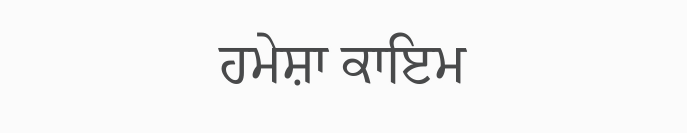ਹਮੇਸ਼ਾ ਕਾਇਮ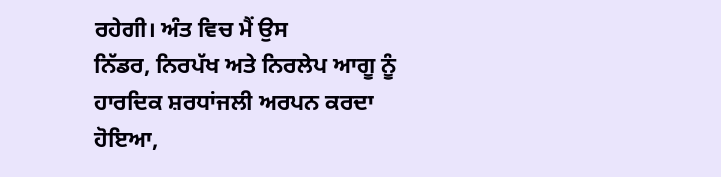ਰਹੇਗੀ। ਅੰਤ ਵਿਚ ਮੈਂ ਉਸ
ਨਿੱਡਰ, ਨਿਰਪੱਖ ਅਤੇ ਨਿਰਲੇਪ ਆਗੂ ਨੂੰ ਹਾਰਦਿਕ ਸ਼ਰਧਾਂਜਲੀ ਅਰਪਨ ਕਰਦਾ ਹੋਇਆ,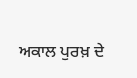ਅਕਾਲ ਪੁਰਖ਼ ਦੇ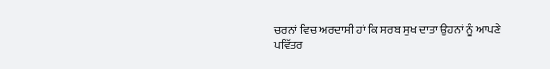ਚਰਨਾਂ ਵਿਚ ਅਰਦਾਸੀ ਹਾਂ ਕਿ ਸਰਬ ਸੁਖ ਦਾਤਾ ਉਹਨਾਂ ਨੂੰ ਆਪਣੇ
ਪਵਿੱਤਰ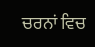ਚਰਨਾਂ ਵਿਚ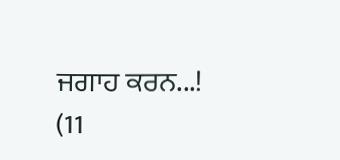ਜਗਾਹ ਕਰਨ...!
(11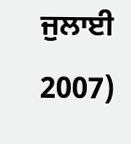ਜੁਲਾਈ 2007)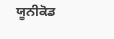ਯੂਨੀਕੋਡ